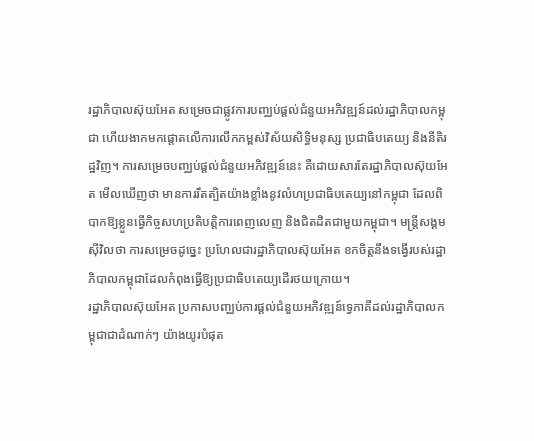រដ្ឋាភិបាលស៊ុយអែត សម្រេចជាផ្លូវការបញ្ឈប់ផ្តល់ជំនួយអភិវឌ្ឍន៍ដល់រដ្ឋាភិបាលកម្ពុជា ហើយងាកមកផ្តោតលើការលើកកម្ពស់វិស័យសិទ្ធិមនុស្ស ប្រជាធិបតេយ្យ និងនីតិរដ្ឋវិញ។ ការសម្រេចបញ្ឈប់ផ្តល់ជំនួយអភិវឌ្ឍន៍នេះ គឺដោយសារតែរដ្ឋាភិបាលស៊ុយអែត មើលឃើញថា មានការរឹតត្បិតយ៉ាងខ្លាំងនូវលំហប្រជាធិបតេយ្យនៅកម្ពុជា ដែលពិបាកឱ្យខ្លួនធ្វើកិច្ចសហប្រតិបត្តិការពេញលេញ និងជិតដិតជាមួយកម្ពុជា។ មន្ត្រីសង្គមស៊ីវិលថា ការសម្រេចដូច្នេះ ប្រហែលជារដ្ឋាភិបាលស៊ុយអែត ខកចិត្តនឹងទង្វើរបស់រដ្ឋាភិបាលកម្ពុជាដែលកំពុងធ្វើឱ្យប្រជាធិបតេយ្យដើរថយក្រោយ។
រដ្ឋាភិបាលស៊ុយអែត ប្រកាសបញ្ឈប់ការផ្ដល់ជំនួយអភិវឌ្ឍន៍ទ្វេភាគីដល់រដ្ឋាភិបាលកម្ពុជាជាដំណាក់ៗ យ៉ាងយូរបំផុត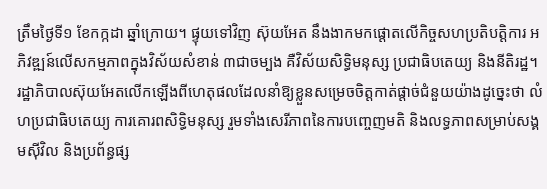ត្រឹមថ្ងៃទី១ ខែកក្កដា ឆ្នាំក្រោយ។ ផ្ទុយទៅវិញ ស៊ុយអែត នឹងងាកមកផ្តោតលើកិច្ចសហប្រតិបត្តិការ អភិវឌ្ឍន៍លើសកម្មភាពក្នុងវិស័យសំខាន់ ៣ជាចម្បង គឺវិស័យសិទ្ធិមនុស្ស ប្រជាធិបតេយ្យ និងនីតិរដ្ឋ។
រដ្ឋាភិបាលស៊ុយអែតលើកឡើងពីហេតុផលដែលនាំឱ្យខ្លួនសម្រេចចិត្តកាត់ផ្តាច់ជំនួយយ៉ាងដូច្នេះថា លំហប្រជាធិបតេយ្យ ការគោរពសិទ្ធិមនុស្ស រួមទាំងសេរីភាពនៃការបញ្ចេញមតិ និងលទ្ធភាពសម្រាប់សង្គមស៊ីវិល និងប្រព័ន្ធផ្ស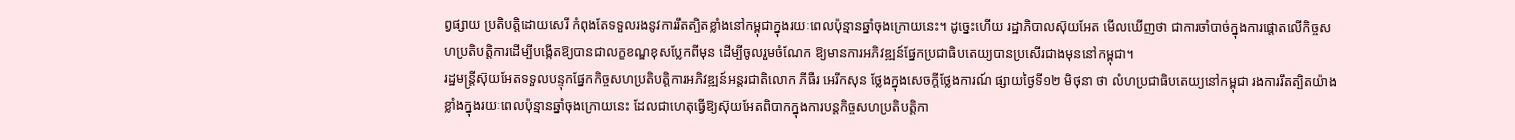ព្វផ្សាយ ប្រតិបត្តិដោយសេរី កំពុងតែទទួលរងនូវការរឹតត្បិតខ្លាំងនៅកម្ពុជាក្នុងរយៈពេលប៉ុន្មានឆ្នាំចុងក្រោយនេះ។ ដូច្នេះហើយ រដ្ឋាភិបាលស៊ុយអែត មើលឃើញថា ជាការចាំបាច់ក្នុងការផ្ដោតលើកិច្ចសហប្រតិបត្តិការដើម្បីបង្កើតឱ្យបានជាលក្ខខណ្ឌខុសប្លែកពីមុន ដើម្បីចូលរួមចំណែក ឱ្យមានការអភិវឌ្ឍន៍ផ្នែកប្រជាធិបតេយ្យបានប្រសើរជាងមុននៅកម្ពុជា។
រដ្ឋមន្ត្រីស៊ុយអែតទទួលបន្ទុកផ្នែកកិច្ចសហប្រតិបត្តិការអភិវឌ្ឍន៍អន្តរជាតិលោក ភីធឺរ អេរីកសុន ថ្លែងក្នុងសេចក្ដីថ្លែងការណ៍ ផ្សាយថ្ងៃទី១២ មិថុនា ថា លំហប្រជាធិបតេយ្យនៅកម្ពុជា រងការរឹតត្បិតយ៉ាងខ្លាំងក្នុងរយៈពេលប៉ុន្មានឆ្នាំចុងក្រោយនេះ ដែលជាហេតុធ្វើឱ្យស៊ុយអែតពិបាកក្នុងការបន្តកិច្ចសហប្រតិបត្តិកា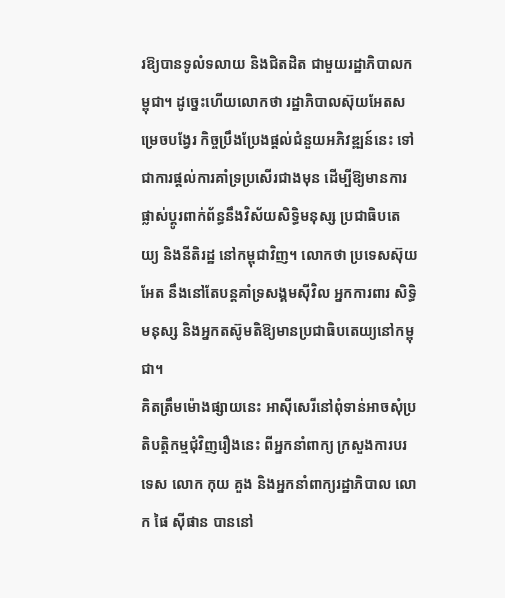រឱ្យបានទូលំទលាយ និងជិតដិត ជាមួយរដ្ឋាភិបាលកម្ពុជា។ ដូច្នេះហើយលោកថា រដ្ឋាភិបាលស៊ុយអែតសម្រេចបង្វែរ កិច្ចប្រឹងប្រែងផ្តល់ជំនួយអភិវឌ្ឍន៍នេះ ទៅជាការផ្តល់ការគាំទ្រប្រសើរជាងមុន ដើម្បីឱ្យមានការផ្លាស់ប្ដូរពាក់ព័ន្ធនឹងវិស័យសិទ្ធិមនុស្ស ប្រជាធិបតេយ្យ និងនីតិរដ្ឋ នៅកម្ពុជាវិញ។ លោកថា ប្រទេសស៊ុយអែត នឹងនៅតែបន្តគាំទ្រសង្គមស៊ីវិល អ្នកការពារ សិទ្ធិមនុស្ស និងអ្នកតស៊ូមតិឱ្យមានប្រជាធិបតេយ្យនៅកម្ពុជា។
គិតត្រឹមម៉ោងផ្សាយនេះ អាស៊ីសេរីនៅពុំទាន់អាចសុំប្រតិបត្តិកម្មជុំវិញរឿងនេះ ពីអ្នកនាំពាក្យ ក្រសួងការបរទេស លោក កុយ គួង និងអ្នកនាំពាក្យរដ្ឋាភិបាល លោក ផៃ ស៊ីផាន បាននៅ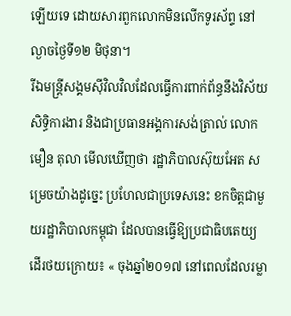ឡើយទេ ដោយសារពួកលោកមិនលើកទូរស័ព្ទ នៅល្ងាចថ្ងៃទី១២ មិថុនា។
រីឯមន្ត្រីសង្គមស៊ីវិលវិលដែលធ្វើការពាក់ព័ន្ធនឹងវិស័យសិទ្ធិការងារ និងជាប្រធានអង្គការសង់ត្រាល់ លោក មឿន តុលា មើលឃើញថា រដ្ឋាភិបាលស៊ុយអែត សម្រេចយ៉ាងដូច្នេះ ប្រហែលជាប្រទេសនេះ ខកចិត្តជាមួយរដ្ឋាភិបាលកម្ពុជា ដែលបានធ្វើឱ្យប្រជាធិបតេយ្យដើរថយក្រោយ៖ « ចុងឆ្នាំ២០១៧ នៅពេលដែលរម្លា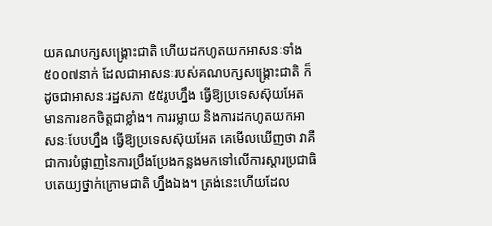យគណបក្សសង្គ្រោះជាតិ ហើយដកហូតយកអាសនៈទាំង ៥០០៧នាក់ ដែលជាអាសនៈរបស់គណបក្សសង្គ្រោះជាតិ ក៏ដូចជាអាសនៈរដ្ឋសភា ៥៥រូបហ្នឹង ធ្វើឱ្យប្រទេសស៊ុយអែត មានការខកចិត្តជាខ្លាំង។ ការរម្លាយ និងការដកហូតយកអាសនៈបែបហ្នឹង ធ្វើឱ្យប្រទេសស៊ុយអែត គេមើលឃើញថា វាគឺជាការបំផ្លាញនៃការប្រឹងប្រែងកន្លងមកទៅលើការស្តារប្រជាធិបតេយ្យថ្នាក់ក្រោមជាតិ ហ្នឹងឯង។ ត្រង់នេះហើយដែល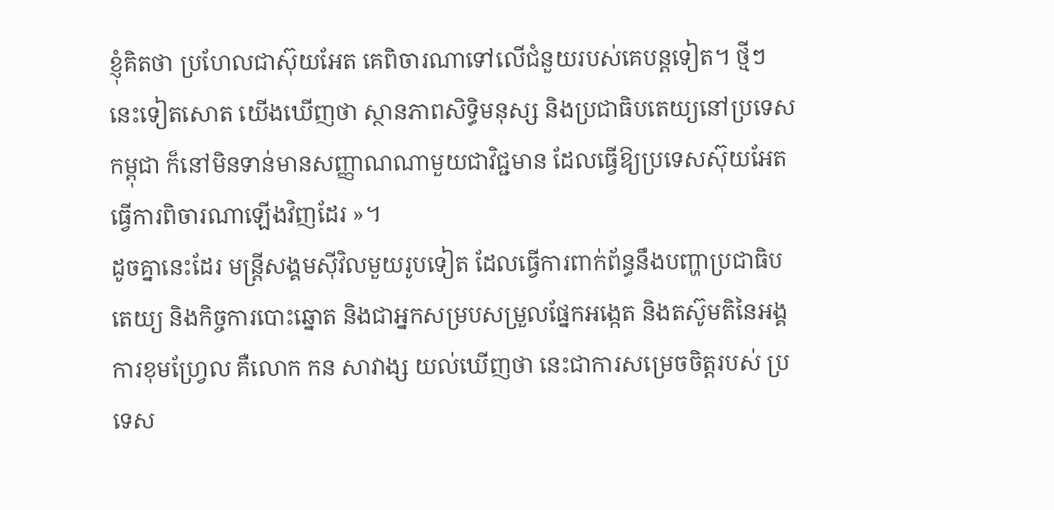ខ្ញុំគិតថា ប្រហែលជាស៊ុយអែត គេពិចារណាទៅលើជំនួយរបស់គេបន្តទៀត។ ថ្មីៗនេះទៀតសោត យើងឃើញថា ស្ថានភាពសិទ្ធិមនុស្ស និងប្រជាធិបតេយ្យនៅប្រទេសកម្ពុជា ក៏នៅមិនទាន់មានសញ្ញាណណាមួយជាវិជ្ជមាន ដែលធ្វើឱ្យប្រទេសស៊ុយអែត ធ្វើការពិចារណាឡើងវិញដែរ »។
ដូចគ្នានេះដែរ មន្ត្រីសង្គមស៊ីវិលមួយរូបទៀត ដែលធ្វើការពាក់ព័ន្ធនឹងបញ្ហាប្រជាធិបតេយ្យ និងកិច្ចការបោះឆ្នោត និងជាអ្នកសម្របសម្រួលផ្នែកអង្កេត និងតស៊ូមតិនៃអង្គការខុមហ្វ្រែល គឺលោក កន សាវាង្ស យល់ឃើញថា នេះជាការសម្រេចចិត្តរបស់ ប្រទេស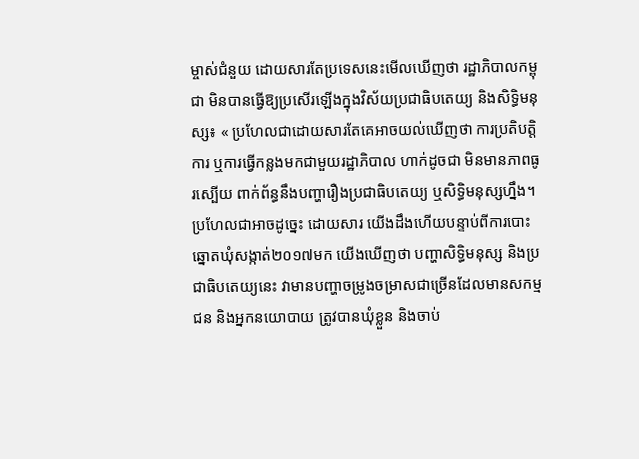ម្ចាស់ជំនួយ ដោយសារតែប្រទេសនេះមើលឃើញថា រដ្ឋាភិបាលកម្ពុជា មិនបានធ្វើឱ្យប្រសើរឡើងក្នុងវិស័យប្រជាធិបតេយ្យ និងសិទ្ធិមនុស្ស៖ « ប្រហែលជាដោយសារតែគេអាចយល់ឃើញថា ការប្រតិបត្តិការ ឬការធ្វើកន្លងមកជាមួយរដ្ឋាភិបាល ហាក់ដូចជា មិនមានភាពធូរស្បើយ ពាក់ព័ន្ធនឹងបញ្ហារឿងប្រជាធិបតេយ្យ ឬសិទ្ធិមនុស្សហ្នឹង។ ប្រហែលជាអាចដូច្នេះ ដោយសារ យើងដឹងហើយបន្ទាប់ពីការបោះឆ្នោតឃុំសង្កាត់២០១៧មក យើងឃើញថា បញ្ហាសិទ្ធិមនុស្ស និងប្រជាធិបតេយ្យនេះ វាមានបញ្ហាចម្រូងចម្រាសជាច្រើនដែលមានសកម្មជន និងអ្នកនយោបាយ ត្រូវបានឃុំខ្លួន និងចាប់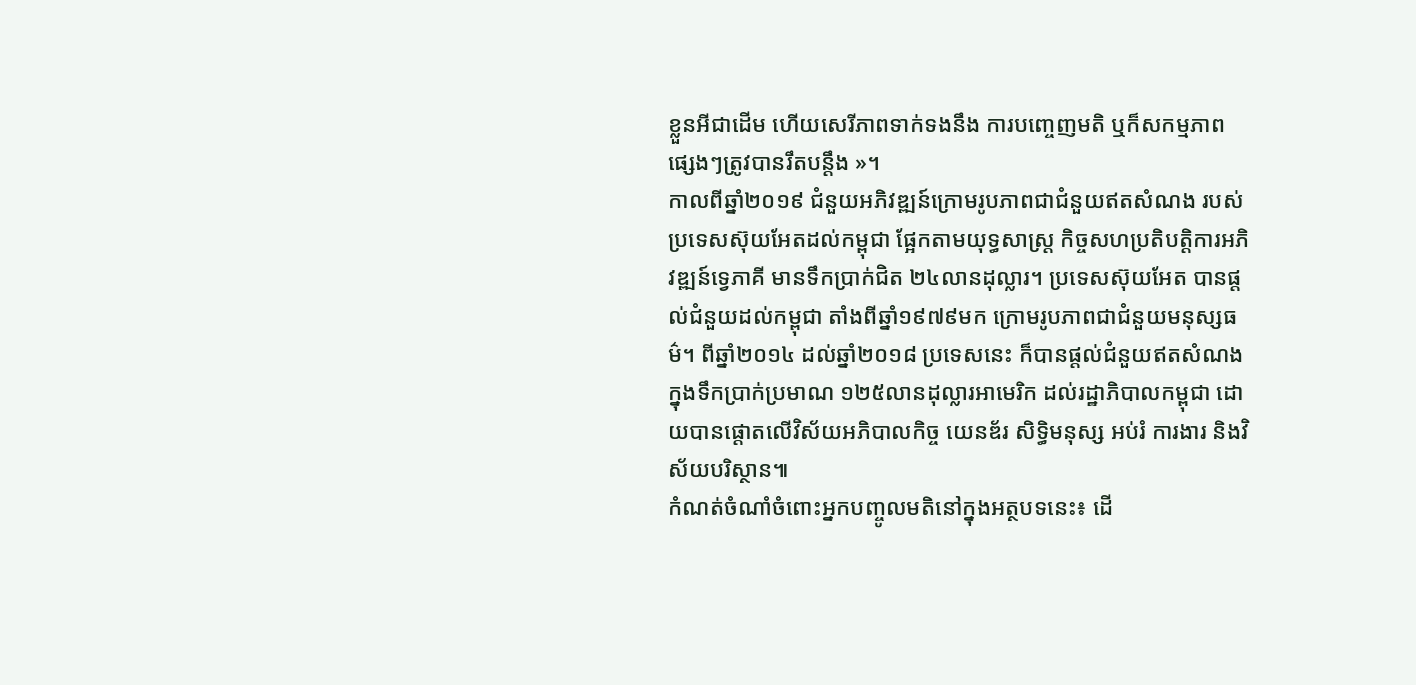ខ្លួនអីជាដើម ហើយសេរីភាពទាក់ទងនឹង ការបញ្ចេញមតិ ឬក៏សកម្មភាពផ្សេងៗត្រូវបានរឹតបន្តឹង »។
កាលពីឆ្នាំ២០១៩ ជំនួយអភិវឌ្ឍន៍ក្រោមរូបភាពជាជំនួយឥតសំណង របស់ប្រទេសស៊ុយអែតដល់កម្ពុជា ផ្អែកតាមយុទ្ធសាស្ត្រ កិច្ចសហប្រតិបត្តិការអភិវឌ្ឍន៍ទ្វេភាគី មានទឹកប្រាក់ជិត ២៤លានដុល្លារ។ ប្រទេសស៊ុយអែត បានផ្តល់ជំនួយដល់កម្ពុជា តាំងពីឆ្នាំ១៩៧៩មក ក្រោមរូបភាពជាជំនួយមនុស្សធម៌។ ពីឆ្នាំ២០១៤ ដល់ឆ្នាំ២០១៨ ប្រទេសនេះ ក៏បានផ្តល់ជំនួយឥតសំណង ក្នុងទឹកប្រាក់ប្រមាណ ១២៥លានដុល្លារអាមេរិក ដល់រដ្ឋាភិបាលកម្ពុជា ដោយបានផ្តោតលើវិស័យអភិបាលកិច្ច យេនឌ័រ សិទ្ធិមនុស្ស អប់រំ ការងារ និងវិស័យបរិស្ថាន៕
កំណត់ចំណាំចំពោះអ្នកបញ្ចូលមតិនៅក្នុងអត្ថបទនេះ៖ ដើ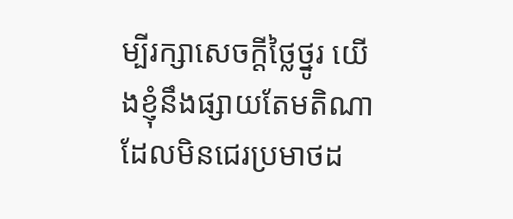ម្បីរក្សាសេចក្ដីថ្លៃថ្នូរ យើងខ្ញុំនឹងផ្សាយតែមតិណា ដែលមិនជេរប្រមាថដ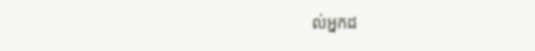ល់អ្នកដ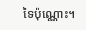ទៃប៉ុណ្ណោះ។